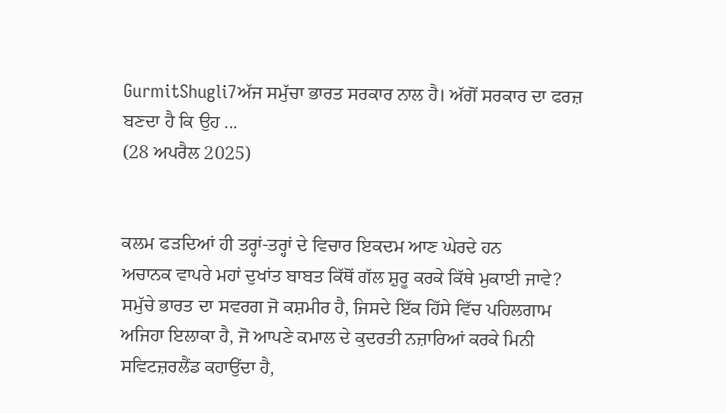GurmitShugli7ਅੱਜ ਸਮੁੱਚਾ ਭਾਰਤ ਸਰਕਾਰ ਨਾਲ ਹੈ। ਅੱਗੋਂ ਸਰਕਾਰ ਦਾ ਫਰਜ਼ ਬਣਦਾ ਹੈ ਕਿ ਉਹ ...
(28 ਅਪਰੈਲ 2025)


ਕਲਮ ਫੜਦਿਆਂ ਹੀ ਤਰ੍ਹਾਂ-ਤਰ੍ਹਾਂ ਦੇ ਵਿਚਾਰ ਇਕਦਮ ਆਣ ਘੇਰਦੇ ਹਨ
ਅਚਾਨਕ ਵਾਪਰੇ ਮਹਾਂ ਦੁਖਾਂਤ ਬਾਬਤ ਕਿੱਥੋਂ ਗੱਲ ਸ਼ੁਰੂ ਕਰਕੇ ਕਿੱਥੇ ਮੁਕਾਈ ਜਾਵੇ? ਸਮੁੱਚੇ ਭਾਰਤ ਦਾ ਸਵਰਗ ਜੋ ਕਸ਼ਮੀਰ ਹੈ, ਜਿਸਦੇ ਇੱਕ ਹਿੱਸੇ ਵਿੱਚ ਪਹਿਲਗਾਮ ਅਜਿਹਾ ਇਲਾਕਾ ਹੈ, ਜੋ ਆਪਣੇ ਕਮਾਲ ਦੇ ਕੁਦਰਤੀ ਨਜ਼ਾਰਿਆਂ ਕਰਕੇ ਮਿਨੀ ਸਵਿਟਜ਼ਰਲੈਂਡ ਕਹਾਉਂਦਾ ਹੈ,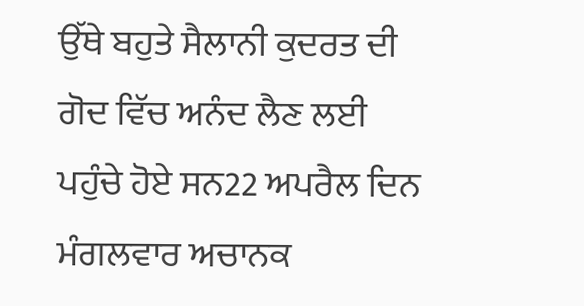ਉੱਥੇ ਬਹੁਤੇ ਸੈਲਾਨੀ ਕੁਦਰਤ ਦੀ ਗੋਦ ਵਿੱਚ ਅਨੰਦ ਲੈਣ ਲਈ ਪਹੁੰਚੇ ਹੋਏ ਸਨ22 ਅਪਰੈਲ ਦਿਨ ਮੰਗਲਵਾਰ ਅਚਾਨਕ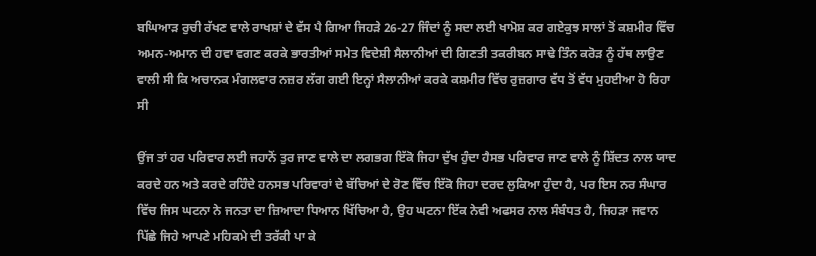ਬਘਿਆੜ ਰੁਚੀ ਰੱਖਣ ਵਾਲੇ ਰਾਖਸ਼ਾਂ ਦੇ ਵੱਸ ਪੈ ਗਿਆ ਜਿਹੜੇ 26-27 ਜਿੰਦਾਂ ਨੂੰ ਸਦਾ ਲਈ ਖਾਮੋਸ਼ ਕਰ ਗਏਕੁਝ ਸਾਲਾਂ ਤੋਂ ਕਸ਼ਮੀਰ ਵਿੱਚ ਅਮਨ-ਅਮਾਨ ਦੀ ਹਵਾ ਵਗਣ ਕਰਕੇ ਭਾਰਤੀਆਂ ਸਮੇਤ ਵਿਦੇਸ਼ੀ ਸੈਲਾਨੀਆਂ ਦੀ ਗਿਣਤੀ ਤਕਰੀਬਨ ਸਾਢੇ ਤਿੰਨ ਕਰੋੜ ਨੂੰ ਹੱਥ ਲਾਉਣ ਵਾਲੀ ਸੀ ਕਿ ਅਚਾਨਕ ਮੰਗਲਵਾਰ ਨਜ਼ਰ ਲੱਗ ਗਈ ਇਨ੍ਹਾਂ ਸੈਲਾਨੀਆਂ ਕਰਕੇ ਕਸ਼ਮੀਰ ਵਿੱਚ ਰੁਜ਼ਗਾਰ ਵੱਧ ਤੋਂ ਵੱਧ ਮੁਹਈਆ ਹੋ ਰਿਹਾ ਸੀ

ਉਂਜ ਤਾਂ ਹਰ ਪਰਿਵਾਰ ਲਈ ਜਹਾਨੋਂ ਤੁਰ ਜਾਣ ਵਾਲੇ ਦਾ ਲਗਭਗ ਇੱਕੋ ਜਿਹਾ ਦੁੱਖ ਹੁੰਦਾ ਹੈਸਭ ਪਰਿਵਾਰ ਜਾਣ ਵਾਲੇ ਨੂੰ ਸ਼ਿੱਦਤ ਨਾਲ ਯਾਦ ਕਰਦੇ ਹਨ ਅਤੇ ਕਰਦੇ ਰਹਿੰਦੇ ਹਨਸਭ ਪਰਿਵਾਰਾਂ ਦੇ ਬੱਚਿਆਂ ਦੇ ਰੋਣ ਵਿੱਚ ਇੱਕੋ ਜਿਹਾ ਦਰਦ ਲੁਕਿਆ ਹੁੰਦਾ ਹੈ, ਪਰ ਇਸ ਨਰ ਸੰਘਾਰ ਵਿੱਚ ਜਿਸ ਘਟਨਾ ਨੇ ਜਨਤਾ ਦਾ ਜ਼ਿਆਦਾ ਧਿਆਨ ਖਿੱਚਿਆ ਹੈ, ਉਹ ਘਟਨਾ ਇੱਕ ਨੇਵੀ ਅਫਸਰ ਨਾਲ ਸੰਬੰਧਤ ਹੈ, ਜਿਹੜਾ ਜਵਾਨ ਪਿੱਛੇ ਜਿਹੇ ਆਪਣੇ ਮਹਿਕਮੇ ਦੀ ਤਰੱਕੀ ਪਾ ਕੇ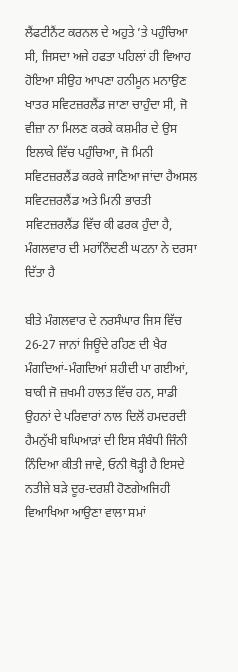ਲੈਂਫਟੀਨੈਂਟ ਕਰਨਲ ਦੇ ਅਹੁਤੇ ’ਤੇ ਪਹੁੰਚਿਆ ਸੀ, ਜਿਸਦਾ ਅਜੇ ਹਫਤਾ ਪਹਿਲਾਂ ਹੀ ਵਿਆਹ ਹੋਇਆ ਸੀਉਹ ਆਪਣਾ ਹਨੀਮੂਨ ਮਨਾਉਣ ਖਾਤਰ ਸਵਿਟਜ਼ਰਲੈਂਡ ਜਾਣਾ ਚਾਹੁੰਦਾ ਸੀ, ਜੋ ਵੀਜ਼ਾ ਨਾ ਮਿਲਣ ਕਰਕੇ ਕਸ਼ਮੀਰ ਦੇ ਉਸ ਇਲਾਕੇ ਵਿੱਚ ਪਹੁੰਚਿਆ, ਜੋ ਮਿਨੀ ਸਵਿਟਜ਼ਰਲੈਂਡ ਕਰਕੇ ਜਾਣਿਆ ਜਾਂਦਾ ਹੈਅਸਲ ਸਵਿਟਜ਼ਰਲੈਂਡ ਅਤੇ ਮਿਨੀ ਭਾਰਤੀ ਸਵਿਟਜ਼ਰਲੈਂਡ ਵਿੱਚ ਕੀ ਫਰਕ ਹੁੰਦਾ ਹੈ, ਮੰਗਲਵਾਰ ਦੀ ਮਹਾਂਨਿੰਦਣੀ ਘਟਨਾ ਨੇ ਦਰਸਾ ਦਿੱਤਾ ਹੈ

ਬੀਤੇ ਮੰਗਲਵਾਰ ਦੇ ਨਰਸੰਘਾਰ ਜਿਸ ਵਿੱਚ 26-27 ਜਾਨਾਂ ਜਿਊਂਦੇ ਰਹਿਣ ਦੀ ਖੈਰ ਮੰਗਦਿਆਂ-ਮੰਗਦਿਆਂ ਸ਼ਹੀਦੀ ਪਾ ਗਈਆਂ, ਬਾਕੀ ਜੋ ਜ਼ਖਮੀ ਹਾਲਤ ਵਿੱਚ ਹਨ, ਸਾਡੀ ਉਹਨਾਂ ਦੇ ਪਰਿਵਾਰਾਂ ਨਾਲ ਦਿਲੋਂ ਹਮਦਰਦੀ ਹੈਮਨੁੱਖੀ ਬਘਿਆੜਾਂ ਦੀ ਇਸ ਸੰਬੰਧੀ ਜਿੰਨੀ ਨਿੰਦਿਆ ਕੀਤੀ ਜਾਵੇ, ਓਨੀ ਥੋੜ੍ਹੀ ਹੈ ਇਸਦੇ ਨਤੀਜੇ ਬੜੇ ਦੂਰ-ਦਰਸ਼ੀ ਹੋਣਗੇਅਜਿਹੀ ਵਿਆਖਿਆ ਆਉਣਾ ਵਾਲਾ ਸਮਾਂ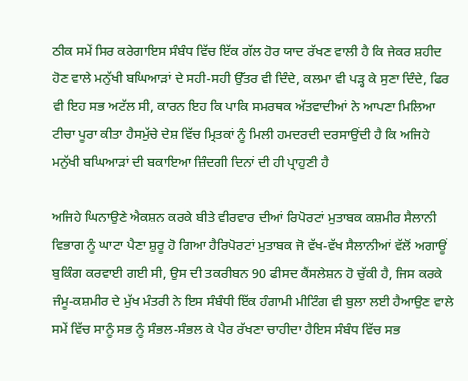ਠੀਕ ਸਮੇਂ ਸਿਰ ਕਰੇਗਾਇਸ ਸੰਬੰਧ ਵਿੱਚ ਇੱਕ ਗੱਲ ਹੋਰ ਯਾਦ ਰੱਖਣ ਵਾਲੀ ਹੈ ਕਿ ਜੇਕਰ ਸ਼ਹੀਦ ਹੋਣ ਵਾਲੇ ਮਨੁੱਖੀ ਬਘਿਆੜਾਂ ਦੇ ਸਹੀ-ਸਹੀ ਉੱਤਰ ਵੀ ਦਿੰਦੇ, ਕਲਮਾ ਵੀ ਪੜ੍ਹ ਕੇ ਸੁਣਾ ਦਿੰਦੇ, ਫਿਰ ਵੀ ਇਹ ਸਭ ਅਟੱਲ ਸੀ, ਕਾਰਨ ਇਹ ਕਿ ਪਾਕਿ ਸਮਰਥਕ ਅੱਤਵਾਦੀਆਂ ਨੇ ਆਪਣਾ ਮਿਲਿਆ ਟੀਚਾ ਪੂਰਾ ਕੀਤਾ ਹੈਸਮੁੱਚੇ ਦੇਸ਼ ਵਿੱਚ ਮ੍ਰਿਤਕਾਂ ਨੂੰ ਮਿਲੀ ਹਮਦਰਦੀ ਦਰਸਾਉਂਦੀ ਹੈ ਕਿ ਅਜਿਹੇ ਮਨੁੱਖੀ ਬਘਿਆੜਾਂ ਦੀ ਬਕਾਇਆ ਜ਼ਿੰਦਗੀ ਦਿਨਾਂ ਦੀ ਹੀ ਪ੍ਰਾਹੁਣੀ ਹੈ

ਅਜਿਹੇ ਘਿਨਾਉਣੇ ਐਕਸ਼ਨ ਕਰਕੇ ਬੀਤੇ ਵੀਰਵਾਰ ਦੀਆਂ ਰਿਪੋਰਟਾਂ ਮੁਤਾਬਕ ਕਸ਼ਮੀਰ ਸੈਲਾਨੀ ਵਿਭਾਗ ਨੂੰ ਘਾਟਾ ਪੈਣਾ ਸ਼ੁਰੂ ਹੋ ਗਿਆ ਹੈਰਿਪੋਰਟਾਂ ਮੁਤਾਬਕ ਜੋ ਵੱਖ-ਵੱਖ ਸੈਲਾਨੀਆਂ ਵੱਲੋਂ ਅਗਾਊਂ ਬੁਕਿੰਗ ਕਰਵਾਈ ਗਈ ਸੀ, ਉਸ ਦੀ ਤਕਰੀਬਨ 90 ਫੀਸਦ ਕੈਂਸਲੇਸ਼ਨ ਹੋ ਚੁੱਕੀ ਹੈ, ਜਿਸ ਕਰਕੇ ਜੰਮੂ-ਕਸ਼ਮੀਰ ਦੇ ਮੁੱਖ ਮੰਤਰੀ ਨੇ ਇਸ ਸੰਬੰਧੀ ਇੱਕ ਹੰਗਾਮੀ ਮੀਟਿੰਗ ਵੀ ਬੁਲਾ ਲਈ ਹੈਆਉਣ ਵਾਲੇ ਸਮੇਂ ਵਿੱਚ ਸਾਨੂੰ ਸਭ ਨੂੰ ਸੰਭਲ-ਸੰਭਲ ਕੇ ਪੈਰ ਰੱਖਣਾ ਚਾਹੀਦਾ ਹੈਇਸ ਸੰਬੰਧ ਵਿੱਚ ਸਭ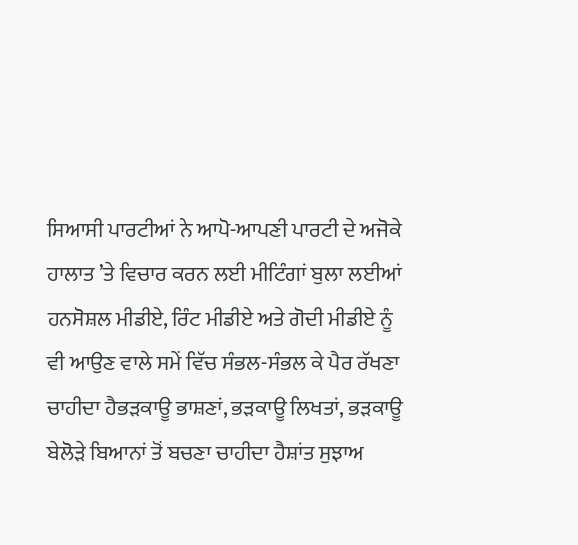ਸਿਆਸੀ ਪਾਰਟੀਆਂ ਨੇ ਆਪੋ-ਆਪਣੀ ਪਾਰਟੀ ਦੇ ਅਜੋਕੇ ਹਾਲਾਤ ’ਤੇ ਵਿਚਾਰ ਕਰਨ ਲਈ ਮੀਟਿੰਗਾਂ ਬੁਲਾ ਲਈਆਂ ਹਨਸੋਸ਼ਲ ਮੀਡੀਏ, ਰਿੰਟ ਮੀਡੀਏ ਅਤੇ ਗੋਦੀ ਮੀਡੀਏ ਨੂੰ ਵੀ ਆਉਣ ਵਾਲੇ ਸਮੇਂ ਵਿੱਚ ਸੰਭਲ-ਸੰਭਲ ਕੇ ਪੈਰ ਰੱਖਣਾ ਚਾਹੀਦਾ ਹੈਭੜਕਾਊ ਭਾਸ਼ਣਾਂ, ਭੜਕਾਊ ਲਿਖਤਾਂ, ਭੜਕਾਊ ਬੇਲੋੜੇ ਬਿਆਨਾਂ ਤੋਂ ਬਚਣਾ ਚਾਹੀਦਾ ਹੈਸ਼ਾਂਤ ਸੁਝਾਅ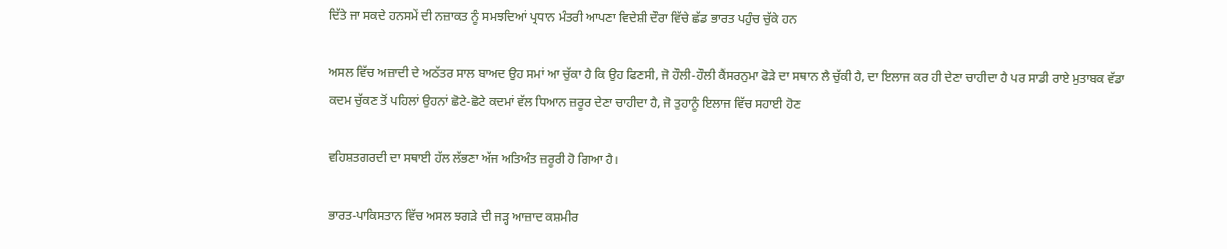ਦਿੱਤੇ ਜਾ ਸਕਦੇ ਹਨਸਮੇਂ ਦੀ ਨਜ਼ਾਕਤ ਨੂੰ ਸਮਝਦਿਆਂ ਪ੍ਰਧਾਨ ਮੰਤਰੀ ਆਪਣਾ ਵਿਦੇਸ਼ੀ ਦੌਰਾ ਵਿੱਚੇ ਛੱਡ ਭਾਰਤ ਪਹੁੰਚ ਚੁੱਕੇ ਹਨ

ਅਸਲ ਵਿੱਚ ਅਜ਼ਾਦੀ ਦੇ ਅਠੱਤਰ ਸਾਲ ਬਾਅਦ ਉਹ ਸਮਾਂ ਆ ਚੁੱਕਾ ਹੈ ਕਿ ਉਹ ਫਿਣਸੀ, ਜੋ ਹੌਲੀ-ਹੌਲੀ ਕੈਂਸਰਨੁਮਾ ਫੋੜੇ ਦਾ ਸਥਾਨ ਲੈ ਚੁੱਕੀ ਹੈ, ਦਾ ਇਲਾਜ ਕਰ ਹੀ ਦੇਣਾ ਚਾਹੀਦਾ ਹੈ ਪਰ ਸਾਡੀ ਰਾਏ ਮੁਤਾਬਕ ਵੱਡਾ ਕਦਮ ਚੁੱਕਣ ਤੋਂ ਪਹਿਲਾਂ ਉਹਨਾਂ ਛੋਟੇ-ਛੋਟੇ ਕਦਮਾਂ ਵੱਲ ਧਿਆਨ ਜ਼ਰੂਰ ਦੇਣਾ ਚਾਹੀਦਾ ਹੈ, ਜੋ ਤੁਹਾਨੂੰ ਇਲਾਜ ਵਿੱਚ ਸਹਾਈ ਹੋਣ

ਵਹਿਸ਼ਤਗਰਦੀ ਦਾ ਸਥਾਈ ਹੱਲ ਲੱਭਣਾ ਅੱਜ ਅਤਿਅੰਤ ਜ਼ਰੂਰੀ ਹੋ ਗਿਆ ਹੈ।

ਭਾਰਤ-ਪਾਕਿਸਤਾਨ ਵਿੱਚ ਅਸਲ ਝਗੜੇ ਦੀ ਜੜ੍ਹ ਆਜ਼ਾਦ ਕਸ਼ਮੀਰ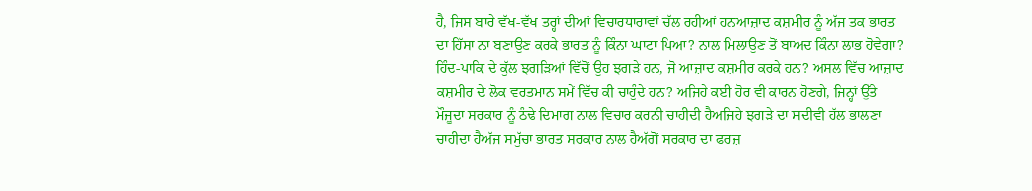ਹੈ, ਜਿਸ ਬਾਰੇ ਵੱਖ-ਵੱਖ ਤਰ੍ਹਾਂ ਦੀਆਂ ਵਿਚਾਰਧਾਰਾਵਾਂ ਚੱਲ ਰਹੀਆਂ ਹਨਆਜ਼ਾਦ ਕਸ਼ਮੀਰ ਨੂੰ ਅੱਜ ਤਕ ਭਾਰਤ ਦਾ ਹਿੱਸਾ ਨਾ ਬਣਾਉਣ ਕਰਕੇ ਭਾਰਤ ਨੂੰ ਕਿੰਨਾ ਘਾਟਾ ਪਿਆ? ਨਾਲ ਮਿਲਾਉਣ ਤੋਂ ਬਾਅਦ ਕਿੰਨਾ ਲਾਭ ਹੋਵੇਗਾ? ਹਿੰਦ-ਪਾਕਿ ਦੇ ਕੁੱਲ ਝਗੜਿਆਂ ਵਿੱਚੋਂ ਉਹ ਝਗੜੇ ਹਨ, ਜੋ ਆਜ਼ਾਦ ਕਸ਼ਮੀਰ ਕਰਕੇ ਹਨ? ਅਸਲ ਵਿੱਚ ਆਜ਼ਾਦ ਕਸ਼ਮੀਰ ਦੇ ਲੋਕ ਵਰਤਮਾਨ ਸਮੇਂ ਵਿੱਚ ਕੀ ਚਾਹੁੰਦੇ ਹਨ? ਅਜਿਹੇ ਕਈ ਹੋਰ ਵੀ ਕਾਰਨ ਹੋਣਗੇ, ਜਿਨ੍ਹਾਂ ਉੱਤੇ ਮੌਜੂਦਾ ਸਰਕਾਰ ਨੂੰ ਠੰਢੇ ਦਿਮਾਗ ਨਾਲ ਵਿਚਾਰ ਕਰਨੀ ਚਾਹੀਦੀ ਹੈਅਜਿਹੇ ਝਗੜੇ ਦਾ ਸਦੀਵੀ ਹੱਲ ਭਾਲਣਾ ਚਾਹੀਦਾ ਹੈਅੱਜ ਸਮੁੱਚਾ ਭਾਰਤ ਸਰਕਾਰ ਨਾਲ ਹੈਅੱਗੋਂ ਸਰਕਾਰ ਦਾ ਫਰਜ਼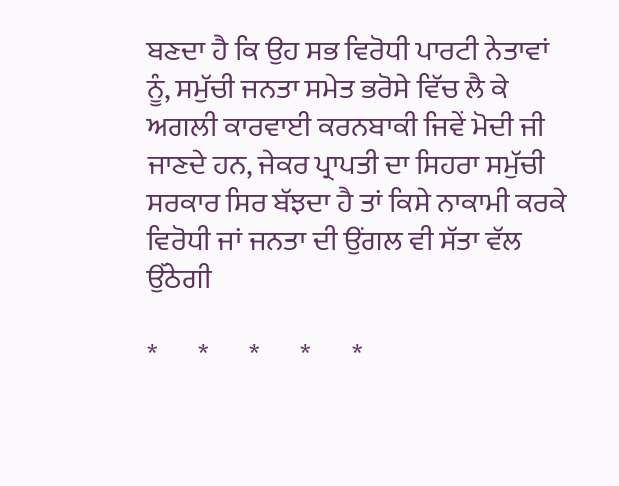ਬਣਦਾ ਹੈ ਕਿ ਉਹ ਸਭ ਵਿਰੋਧੀ ਪਾਰਟੀ ਨੇਤਾਵਾਂ ਨੂੰ, ਸਮੁੱਚੀ ਜਨਤਾ ਸਮੇਤ ਭਰੋਸੇ ਵਿੱਚ ਲੈ ਕੇ ਅਗਲੀ ਕਾਰਵਾਈ ਕਰਨਬਾਕੀ ਜਿਵੇਂ ਮੋਦੀ ਜੀ ਜਾਣਦੇ ਹਨ, ਜੇਕਰ ਪ੍ਰਾਪਤੀ ਦਾ ਸਿਹਰਾ ਸਮੁੱਚੀ ਸਰਕਾਰ ਸਿਰ ਬੱਝਦਾ ਹੈ ਤਾਂ ਕਿਸੇ ਨਾਕਾਮੀ ਕਰਕੇ ਵਿਰੋਧੀ ਜਾਂ ਜਨਤਾ ਦੀ ਉਂਗਲ ਵੀ ਸੱਤਾ ਵੱਲ ਉੱਠੇਗੀ

*       *       *       *       *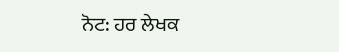ਨੋਟ: ਹਰ ਲੇਖਕ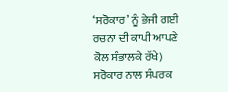‘ਸਰੋਕਾਰ’ ਨੂੰ ਭੇਜੀ ਗਈ ਰਚਨਾ ਦੀ ਕਾਪੀ ਆਪਣੇ ਕੋਲ ਸੰਭਾਲਕੇ ਰੱਖੇ)
ਸਰੋਕਾਰ ਨਾਲ ਸੰਪਰਕ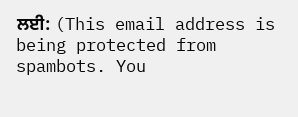ਲਈ: (This email address is being protected from spambots. You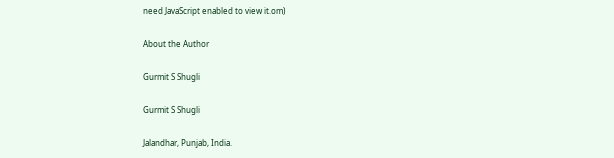need JavaScript enabled to view it.om)

About the Author

Gurmit S Shugli

Gurmit S Shugli

Jalandhar, Punjab, India.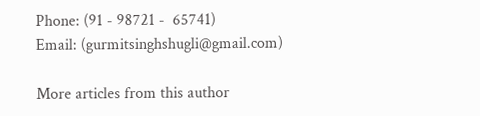Phone: (91 - 98721 -  65741)
Email: (gurmitsinghshugli@gmail.com)

More articles from this author